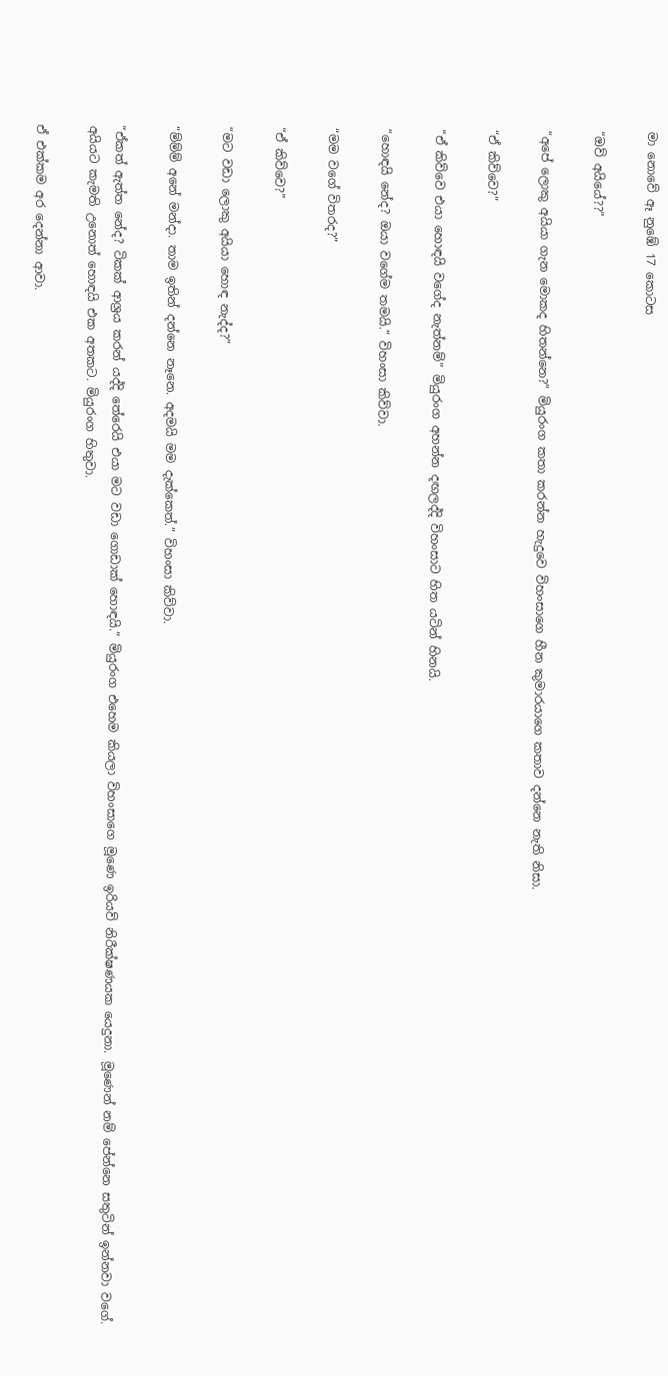මා නොවේ ඈ නුඹේ 17 කොටස

“ඔව් අයියේ??”

“අපේ ලොකු අයියා ගැන මොකද හිතන්නෙ?” මියුරංග කතා කරන්න හැදුවෙ විහංසාගෙ හීන කුමාරයාගෙ කතාව දන්නෙ නැති නිසා.

“ඒ කිව්වෙ?”

“ඒ කිව්වෙ එයා හොඳයි වගේද නැත්නම්” මියුරංග අහන්න දඟලද්දි විහංසාට හිත යටින් හිනයි.

“හොඳයි නේද? ඔයා වගේම තමයි.” විහංසා කිව්වා.

“මම වගේ විතරද?”

“ඒ කිව්වෙ?”

“මට වඩා ලොකු අයියා හොඳ නැද්ද?”

“ම්ම්ම් අනේ මන්දා. තාම ඉතින් දන්නෙ නෑනෙ. අදමයි මම දැක්කෙත්.” විහංසා කිව්වා.

“ඒකත් ඇත්ත නේද? ටිකක් ආශ්‍රය කරන් යද්දි තේරෙයි එයා මට වඩා ගොඩාක් හොඳයි.” මියුරංග එහෙම කියලා විහංසාගෙ මූණෙ ඉරියව් නිරීක්ෂණයක යෙදුනා. මූණෙන් නම් පේන්නෙ සතුටින් ඉන්නවා වගේ. අයියට කැමති උනොත් හොඳයි එක අතකට. මියුරංග හිතුවා.

ඒ එක්කම අර දෙන්නා ආවා.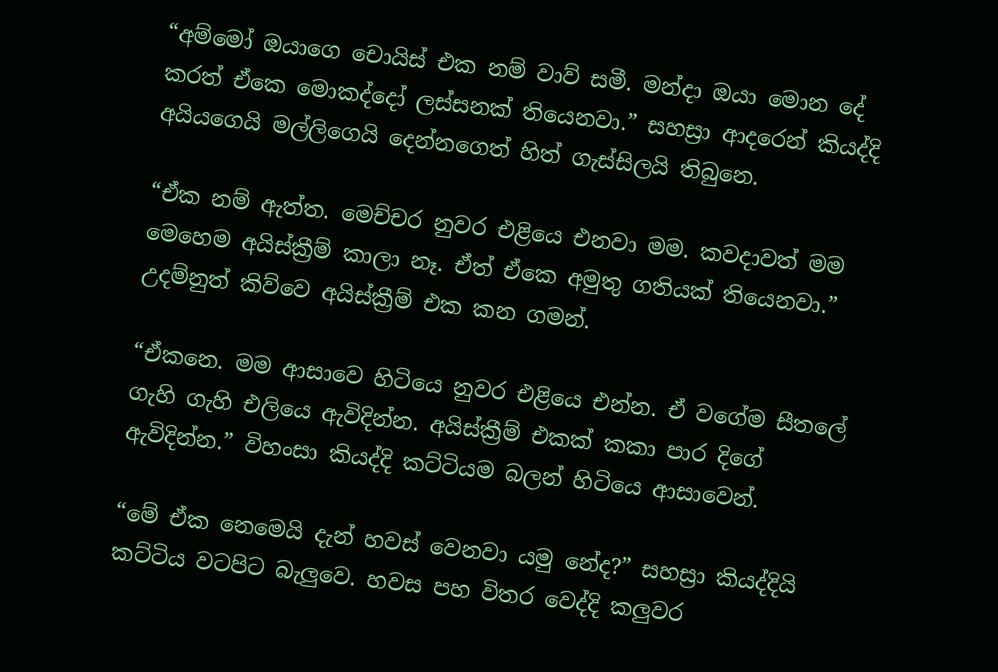“අම්මෝ ඔයාගෙ චොයිස් එක නම් වාව් සමී. මන්දා ඔයා මොන දේ කරත් ඒකෙ මොකද්දෝ ලස්සනක් තියෙනවා.” සහස්‍රා ආදරෙන් කියද්දි අයියගෙයි මල්ලිගෙයි දෙන්නගෙත් හිත් ගැස්සිලයි තිබුනෙ.

“ඒක නම් ඇත්ත. මෙච්චර නුවර එළියෙ එනවා මම. කවදාවත් මම මෙහෙම අයිස්ක්‍රීම් කාලා නෑ. ඒත් ඒකෙ අමුතු ගතියක් තියෙනවා.” උදම්නුත් කිව්වෙ අයිස්ක්‍රීම් එක කන ගමන්.

“ඒකනෙ. මම ආසාවෙ හිටියෙ නුවර එළියෙ එන්න. ඒ වගේම සීතලේ ගැහි ගැහි එලියෙ ඇවිදින්න. අයිස්ක්‍රීම් එකක් කකා පාර දිගේ ඇවිදින්න.” විහංසා කියද්දි කට්ටියම බලන් හිටියෙ ආසාවෙන්.

“මේ ඒක නෙමෙයි දැන් හවස් වෙනවා යමු නේද?” සහස්‍රා කියද්දියි කට්ටිය වටපිට බැලුවෙ. හවස පහ විතර වෙද්දි කලුවර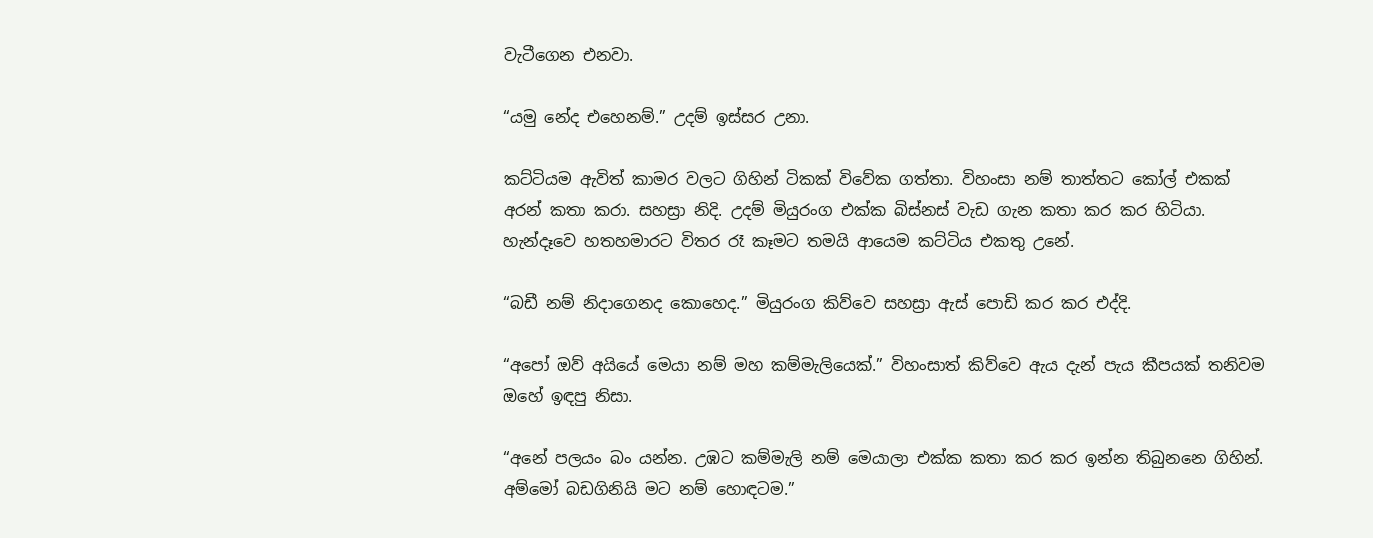වැටීගෙන එනවා.

“යමු නේද එහෙනම්.” උදම් ඉස්සර උනා.

කට්ටියම ඇවිත් කාමර වලට ගිහින් ටිකක් විවේක ගත්තා. විහංසා නම් තාත්තට කෝල් එකක් අරන් කතා කරා. සහස්‍රා නිදි. උදම් මියුරංග එක්ක බිස්නස් වැඩ ගැන කතා කර කර හිටියා. හැන්දෑවෙ හතහමාරට විතර රෑ කෑමට තමයි ආයෙම කට්ටිය එකතු උනේ.

“බඩී නම් නිදාගෙනද කොහෙද.” මියුරංග කිව්වෙ සහස්‍රා ඇස් පොඩි කර කර එද්දි.

“අපෝ ඔව් අයියේ මෙයා නම් මහ කම්මැලියෙක්.” විහංසාත් කිව්වෙ ඇය දැන් පැය කීපයක් තනිවම ඔහේ ඉඳපු නිසා.

“අනේ පලයං බං යන්න. උඹට කම්මැලි නම් මෙයාලා එක්ක කතා කර කර ඉන්න තිබුනනෙ ගිහින්. අම්මෝ බඩගිනියි මට නම් හොඳටම.”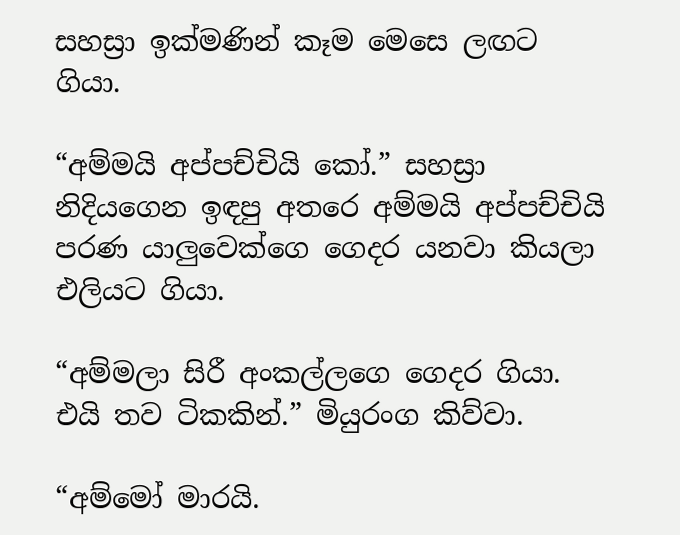සහස්‍රා ඉක්මණින් කෑම මෙසෙ ලඟට ගියා.

“අම්මයි අප්පච්චියි කෝ.” සහස්‍රා නිදියගෙන ඉඳපු අතරෙ අම්මයි අප්පච්චියි පරණ යාලුවෙක්ගෙ ගෙදර යනවා කියලා එලියට ගියා.

“අම්මලා සිරී අංකල්ලගෙ ගෙදර ගියා. එයි තව ටිකකින්.” මියුරංග කිව්වා.

“අම්මෝ මාරයි.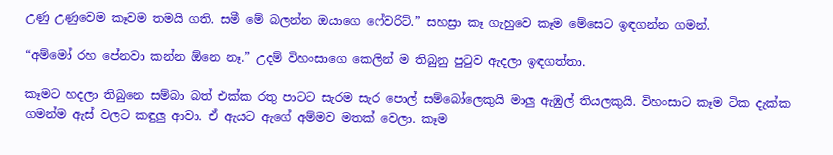උණු උණුවෙම කෑවම තමයි ගති. සමී මේ බලන්න ඔයාගෙ ෆේවරිට්.” සහස්‍රා කෑ ගැහුවෙ කෑම මේසෙට ඉඳගන්න ගමන්.

“අම්මෝ රහ පේනවා කන්න ඕනෙ නෑ.” උදම් විහංසාගෙ කෙලින් ම තිබුනු පුටුව ඇදලා ඉඳගත්තා.

කෑමට හදලා තිබුනෙ සම්බා බත් එක්ක රතු පාටට සැරම සැර පොල් සම්බෝලෙකුයි මාලු ඇඹුල් තියලකුයි. විහංසාට කෑම ටික දැක්ක ගමන්ම ඇස් වලට කඳුලු ආවා. ඒ ඇයට ඇගේ අම්මව මතක් වෙලා. කෑම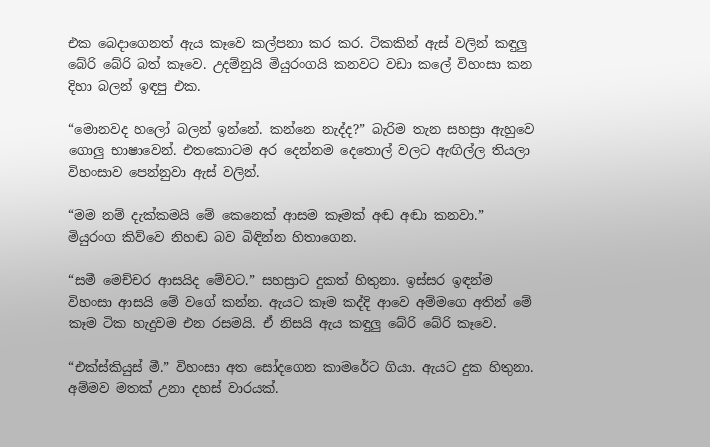එක බෙදාගෙනත් ඇය කෑවෙ කල්පනා කර කර. ටිකකින් ඇස් වලින් කඳුලු බේරි බේරි බත් කෑවෙ. උදම්නුයි මියුරංගයි කනවට වඩා කලේ විහංසා කන දිහා බලන් ඉඳපු එක.

“මොනවද හලෝ බලන් ඉන්නේ. කන්නෙ නැද්ද?” බැරිම තැන සහස්‍රා ඇහුවෙ ගොලු භාෂාවෙන්. එතකොටම අර දෙන්නම දෙතොල් වලට ඇඟිල්ල තියලා විහංසාව පෙන්නුවා ඇස් වලින්.

“මම නම් දැක්කමයි මේ කෙනෙක් ආසම කෑමක් අඬ අඬා කනවා.” මියුරංග කිව්වෙ නිහඬ බව බිඳින්න හිතාගෙන.

“සමී මෙච්චර ආසයිද මේවට.” සහස්‍රාට දුකත් හිතුනා. ඉස්සර ඉඳන්ම විහංසා ආසයි මේ වගේ කන්න. ඇයට කෑම කද්දි ආවෙ අම්මගෙ අතින් මේ කෑම ටික හැදුවම එන රසමයි. ඒ නිසයි ඇය කඳුලු බේරි බේරි කෑවෙ.

“එක්ස්කියුස් මී.” විහංසා අත සෝදගෙන කාමරේට ගියා. ඇයට දුක හිතුනා. අම්මව මතක් උනා දහස් වාරයක්.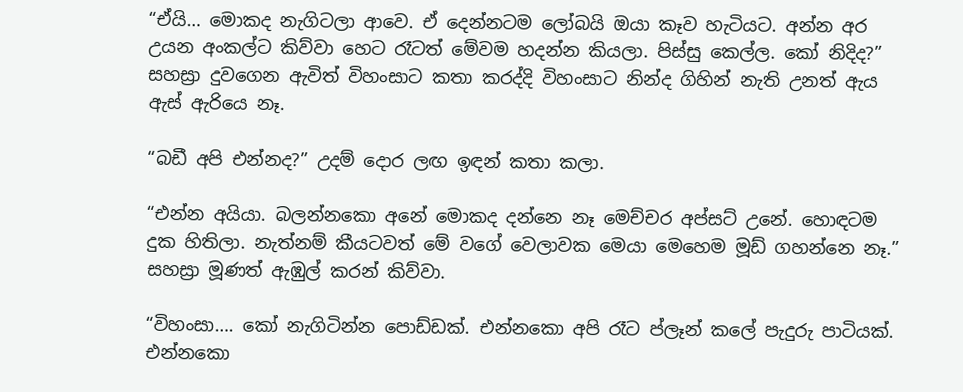“ඒයි… මොකද නැගිටලා ආවෙ. ඒ දෙන්නටම ලෝබයි ඔයා කෑව හැටියට. අන්න අර උයන අංකල්ට කිව්වා හෙට රෑටත් මේවම හදන්න කියලා. පිස්සු කෙල්ල. කෝ නිදිද?” සහස්‍රා දුවගෙන ඇවිත් විහංසාට කතා කරද්දි විහංසාට නින්ද ගිහින් නැති උනත් ඇය ඇස් ඇරියෙ නෑ.

“බඩී අපි එන්නද?” උදම් දොර ලඟ ඉඳන් කතා කලා.

“එන්න අයියා. බලන්නකො අනේ මොකද දන්නෙ නෑ මෙච්චර අප්සට් උනේ. හොඳටම දුක හිතිලා. නැත්නම් කීයටවත් මේ වගේ වෙලාවක මෙයා මෙහෙම මූඩ් ගහන්නෙ නෑ.” සහස්‍රා මූණත් ඇඹුල් කරන් කිව්වා.

“විහංසා…. කෝ නැගිටින්න පොඩ්ඩක්. එන්නකො අපි රෑට ප්ලෑන් කලේ පැදුරු පාටියක්. එන්නකො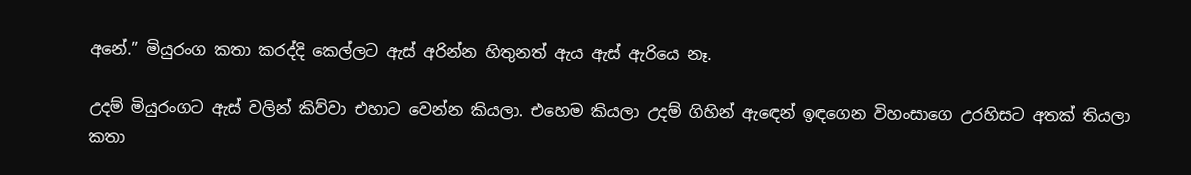අනේ.” මියුරංග කතා කරද්දි කෙල්ලට ඇස් අරින්න හිතුනත් ඇය ඇස් ඇරියෙ නෑ.

උදම් මියුරංගට ඇස් වලින් කිව්වා එහාට වෙන්න කියලා. එහෙම කියලා උදම් ගිහින් ඇඳෙන් ඉඳගෙන විහංසාගෙ උරහිසට අතක් තියලා කතා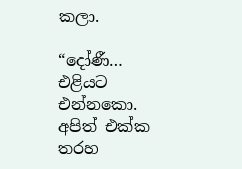කලා.

“දෝණී… එළියට එන්නකො. අපිත් එක්ක තරහ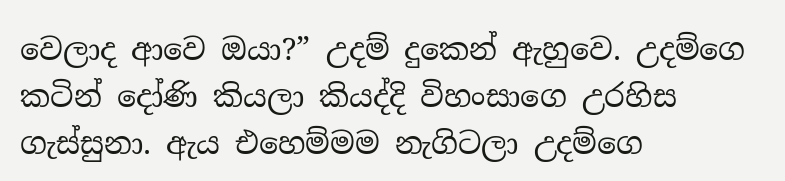වෙලාද ආවෙ ඔයා?” උදම් දුකෙන් ඇහුවෙ. උදම්ගෙ කටින් දෝණි කියලා කියද්දි විහංසාගෙ උරහිස ගැස්සුනා. ඇය එහෙම්මම නැගිටලා උදම්ගෙ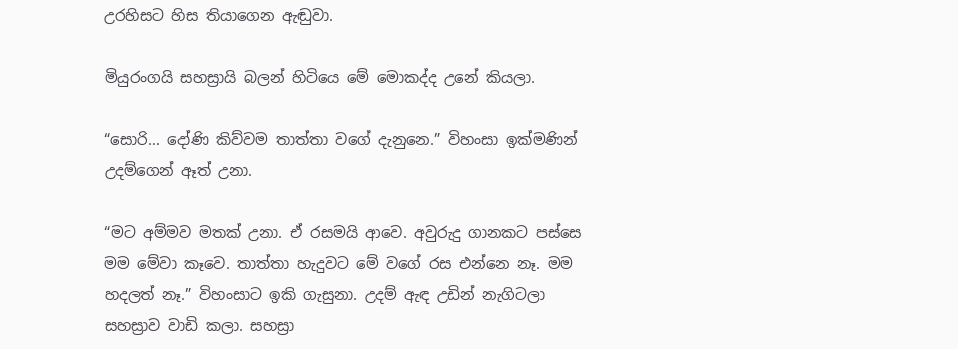උරහිසට හිස තියාගෙන ඇඬුවා.

මියුරංගයි සහස්‍රායි බලන් හිටියෙ මේ මොකද්ද උනේ කියලා.

“සොරි… දෝණි කිව්වම තාත්තා වගේ දැනුනෙ.” විහංසා ඉක්මණින් උදම්ගෙන් ඈත් උනා.

“මට අම්මව මතක් උනා. ඒ රසමයි ආවෙ. අවුරුදු ගානකට පස්සෙ මම මේවා කෑවෙ. තාත්තා හැදුවට මේ වගේ රස එන්නෙ නෑ. මම හදලත් නෑ.” විහංසාට ඉකි ගැසුනා. උදම් ඇඳ උඩින් නැගිටලා සහස්‍රාව වාඩි කලා. සහස්‍රා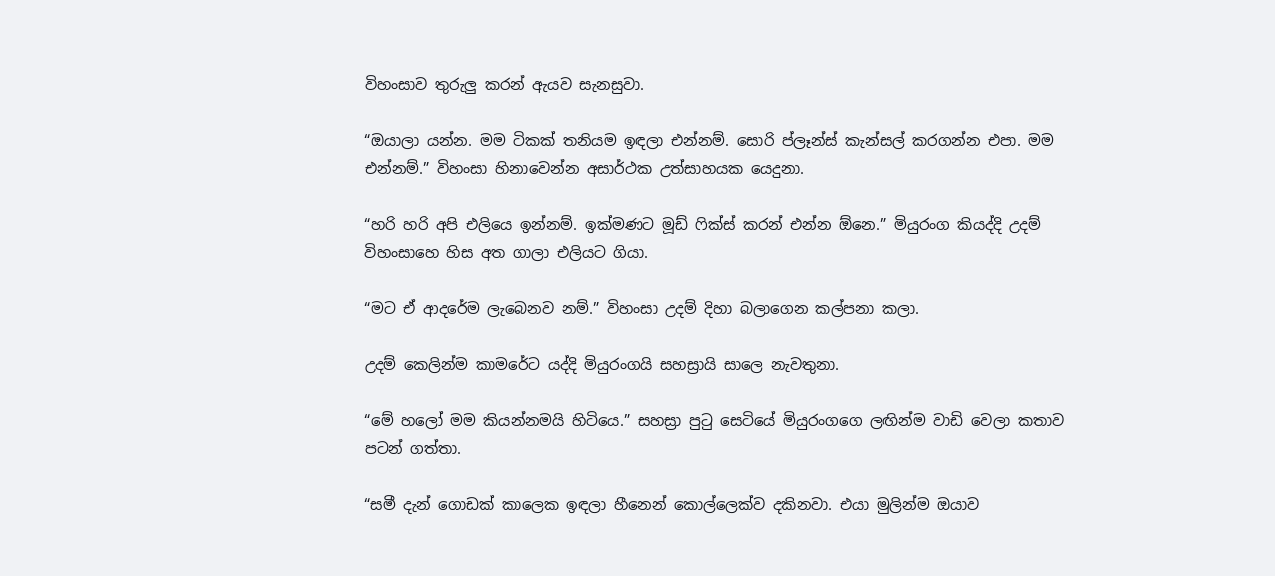විහංසාව තුරුලු කරන් ඇයව සැනසුවා.

“ඔයාලා යන්න. මම ටිකක් තනියම ඉඳලා එන්නම්. සොරි ප්ලෑන්ස් කැන්සල් කරගන්න එපා. මම එන්නම්.” විහංසා හිනාවෙන්න අසාර්ථක උත්සාහයක යෙදුනා.

“හරි හරි අපි එලියෙ ඉන්නම්. ඉක්මණට මූඩ් ෆික්ස් කරන් එන්න ඕනෙ.” මියුරංග කියද්දි උදම් විහංසාහෙ හිස අත ගාලා එලියට ගියා.

“මට ඒ ආදරේම ලැබෙනව නම්.” විහංසා උදම් දිහා බලාගෙන කල්පනා කලා.

උදම් කෙලින්ම කාමරේට යද්දි මියුරංගයි සහස්‍රායි සාලෙ නැවතුනා.

“මේ හලෝ මම කියන්නමයි හිටියෙ.” සහස්‍රා පුටු සෙටියේ මියුරංගගෙ ලඟින්ම වාඩි වෙලා කතාව පටන් ගත්තා.

“සමී දැන් ගොඩක් කාලෙක ඉඳලා හීනෙන් කොල්ලෙක්ව දකිනවා. එයා මුලින්ම ඔයාව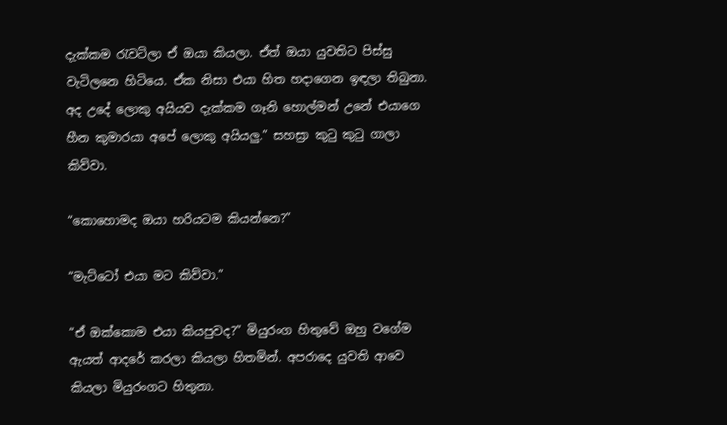දැක්කම රැවටිලා ඒ ඔයා කියලා. ඒත් ඔයා යුවතිට පිස්සු වැටිලනෙ හිටියෙ. ඒක නිසා එයා හිත හදාගෙන ඉඳලා තිබුනා. අද උදේ ලොකු අයියව දැක්කම ගෑනි හොල්මන් උනේ එයාගෙ හීන කුමාරයා අපේ ලොකු අයියලු.” සහස්‍රා කුටු කුටු ගාලා කිව්වා.

“කොහොමද ඔයා හරියටම කියන්නෙ?”

“මැට්ටෝ එයා මට කිව්වා.”

“ඒ ඔක්කොම එයා කියපුවද?” මියුරංග හිතුවේ ඔහු වගේම ඇයත් ආදරේ කරලා කියලා හිතමින්. අපරාදෙ යුවති ආවෙ කියලා මියුරංගට හිතුනා.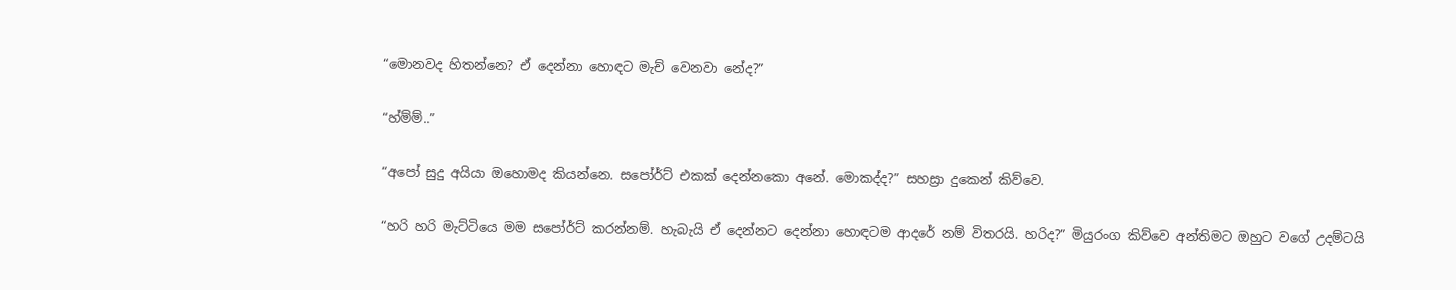“මොනවද හිතන්නෙ? ඒ දෙන්නා හොඳට මැච් වෙනවා නේද?”

“හ්ම්ම්..”

“අපෝ සුදු අයියා ඔහොමද කියන්නෙ. සපෝර්ට් එකක් දෙන්නකො අනේ. මොකද්ද?” සහස්‍රා දුකෙන් කිව්වෙ.

“හරි හරි මැට්ටියෙ මම සපෝර්ට් කරන්නම්. හැබැයි ඒ දෙන්නට දෙන්නා හොඳටම ආදරේ නම් විතරයි. හරිද?” මියුරංග කිව්වෙ අන්තිමට ඔහුට වගේ උදම්ටයි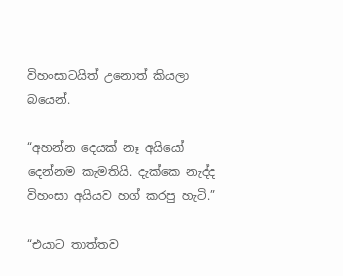විහංසාටයිත් උනොත් කියලා බයෙන්.

“අහන්න දෙයක් නෑ අයියෝ දෙන්නම කැමතියි. දැක්කෙ නැද්ද විහංසා අයියව හග් කරපු හැටි.”

“එයාට තාත්තව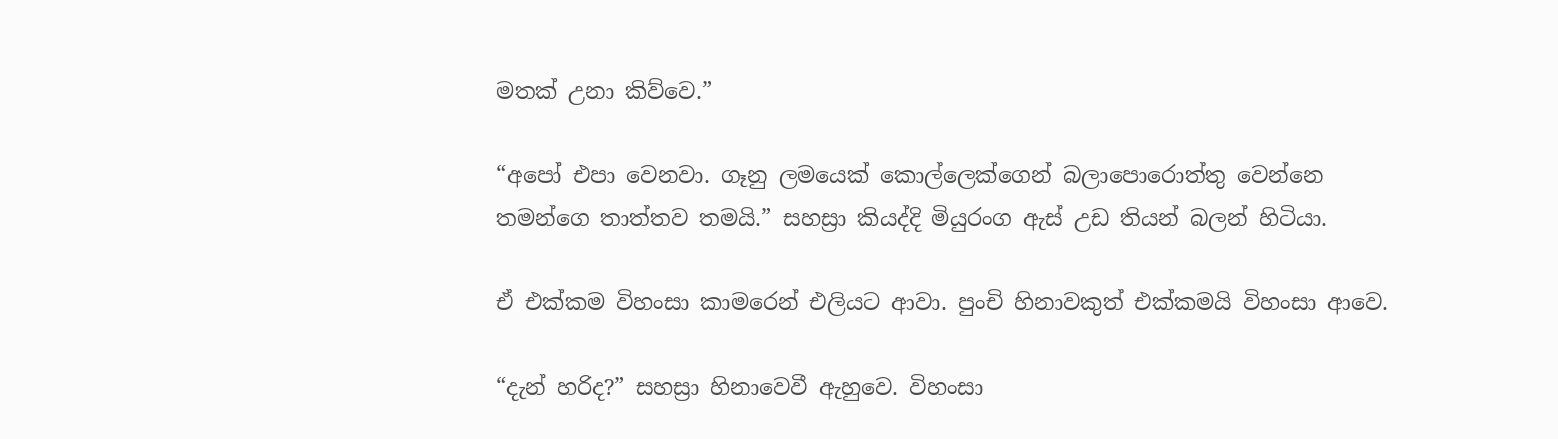මතක් උනා කිව්වෙ.”

“අපෝ එපා වෙනවා. ගෑනු ලමයෙක් කොල්ලෙක්ගෙන් බලාපොරොත්තු වෙන්නෙ තමන්ගෙ තාත්තව තමයි.” සහස්‍රා කියද්දි මියුරංග ඇස් උඩ තියන් බලන් හිටියා.

ඒ එක්කම විහංසා කාමරෙන් එලියට ආවා. පුංචි හිනාවකුත් එක්කමයි විහංසා ආවෙ.

“දැන් හරිද?” සහස්‍රා හිනාවෙවී ඇහුවෙ. විහංසා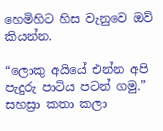හෙමිහිට හිස වැනුවෙ ඔව් කියන්න.

“ලොකු අයියේ එන්න අපි පැදුරු පාටිය පටන් ගමු.” සහස්‍රා කතා කලා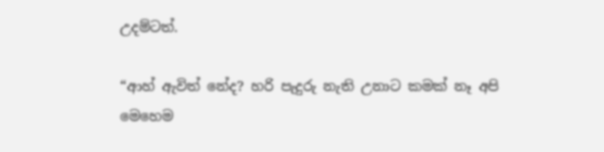උදම්ටත්.

“ආහ් ඇවිත් නේද? හරි පැදුරු නැති උනාට කමක් නෑ අපි මෙහෙම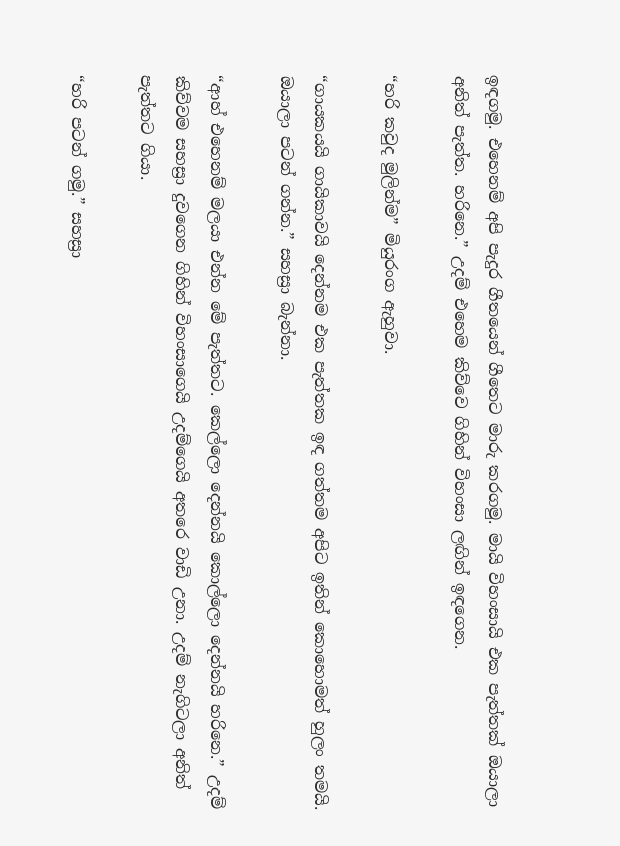ඉඳගමු. එහෙනම් අපි පැදුර ගීතයෙන් ගීතෙට මාරු කරගමු. මායි විහංසායි එක පැත්තක් ඔයාලා අනිත් පැත්ත. හරිනෙ.” උදම් එහෙම කිව්වෙ ගිහින් විහංසා ලඟින් ඉඳගෙන.

“හරි කවුද මුලින්ම” මියුරංග ඇහුවා.

“ගායකයයි ගායිකාවයි දෙන්නම එක පැත්තක ඉඳ ගත්තම අපිට ඉතින් කොහොමත් හුලං තමයි. ඔයාලා පටන් ගන්න.” සහස්‍රා බැන්නා.

“ආහ් එහෙනම් මලයා එන්න මේ පැත්තට. කෙල්ලො දෙන්නයි කොල්ලො දෙන්නයි හරිනෙ.” උදම් කිව්වම සහස්‍රා දුවගෙන ගිහින් විහංසාගෙයි උදම්ගෙයි අතරෙ වාඩි උනා. උදම් නැගිටලා අනිත් පැත්තට ගියා.

“හරි පටන් ගමු.” සහස්‍රා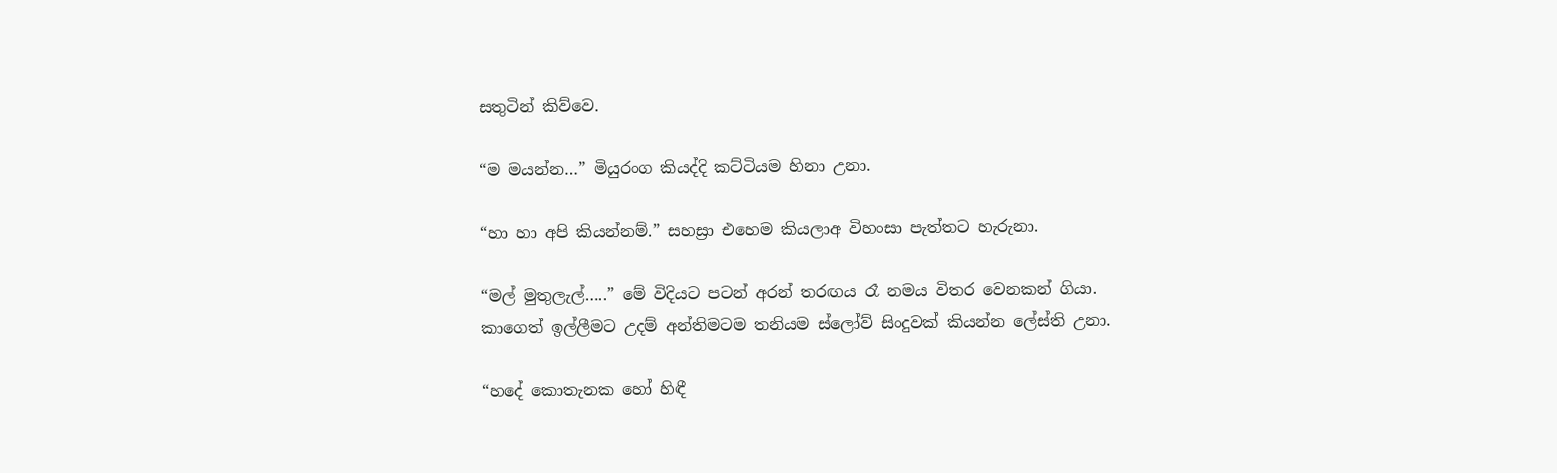සතුටින් කිව්වෙ.

“ම මයන්න…” මියුරංග කියද්දි කට්ටියම හිනා උනා.

“හා හා අපි කියන්නම්.” සහස්‍රා එහෙම කියලාඅ විහංසා පැත්තට හැරුනා.

“මල් මුතුලැල්…..” මේ විදියට පටන් අරන් තරඟය රෑ නමය විතර වෙනකන් ගියා. කාගෙත් ඉල්ලීමට උදම් අන්තිමටම තනියම ස්ලෝව් සිංදුවක් කියන්න ලේස්ති උනා.

“හදේ කොතැනක හෝ හිඳී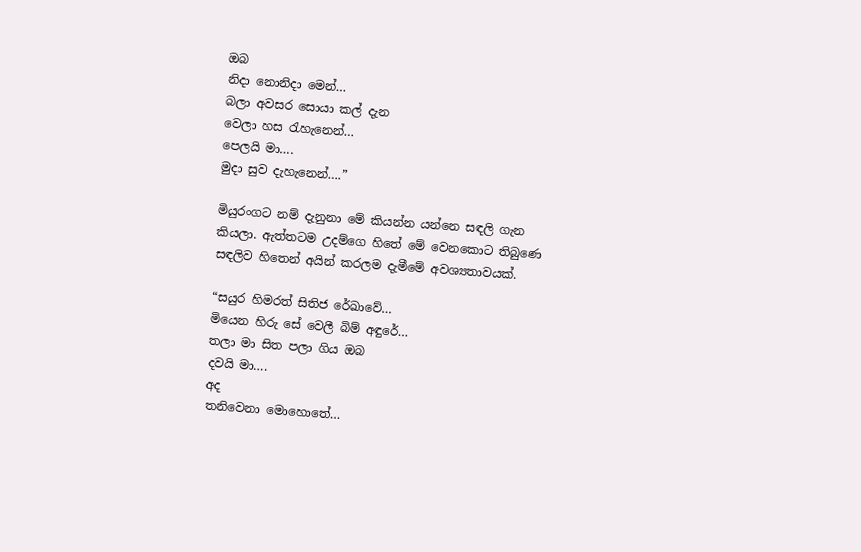ඔබ
නිදා නොනිදා මෙන්…
බලා අවසර සොයා කල් දැන
වෙලා හස රැහැනෙන්…
පෙලයි මා….
මුදා සුව දැහැනෙන්….”

මියුරංගට නම් දැනුනා මේ කියන්න යන්නෙ සඳලි ගැන කියලා. ඇත්තටම උදම්ගෙ හිතේ මේ වෙනකොට තිබුණෙ සඳලිව හිතෙන් අයින් කරලම දැමීමේ අවශ්‍යතාවයක්.

“සයුර හිමරත් සිතිජ රේඛාවේ…
මියෙන හිරු සේ වෙලී බිම් අඳුරේ…
තලා මා සිත පලා ගිය ඔබ
දවයි මා….
අද
තනිවෙනා මොහොතේ…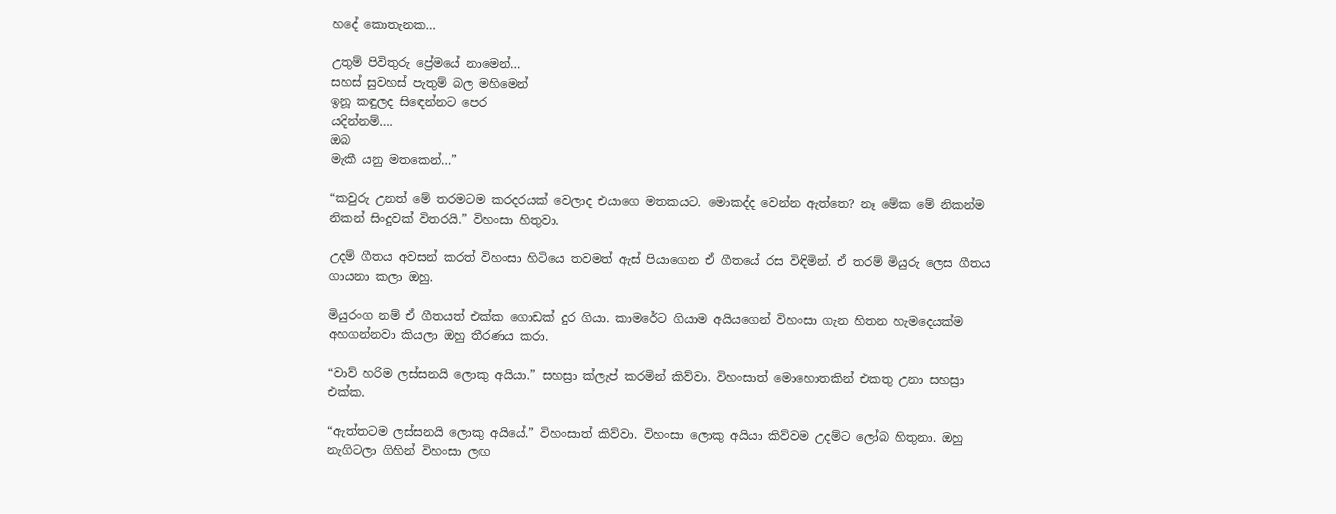හදේ කොතැනක…

උතුම් පිවිතුරු ප්‍රේමයේ නාමෙන්…
සහස් සුවහස් පැතුම් බල මහිමෙන්
ඉනූ කඳුලද සිඳෙන්නට පෙර
යදින්නම්….
ඔබ
මැකී යනු මතකෙන්…”

“කවුරු උනත් මේ තරමටම කරදරයක් වෙලාද එයාගෙ මතකයට. මොකද්ද වෙන්න ඇත්තෙ? නෑ මේක මේ නිකන්ම නිකන් සිංදුවක් විතරයි.” විහංසා හිතුවා.

උදම් ගීතය අවසන් කරත් විහංසා හිටියෙ තවමත් ඇස් පියාගෙන ඒ ගීතයේ රස විඳිමින්. ඒ තරම් මියුරු ලෙස ගීතය ගායනා කලා ඔහු.

මියුරංග නම් ඒ ගීතයත් එක්ක ගොඩක් දුර ගියා. කාමරේට ගියාම අයියගෙන් විහංසා ගැන හිතන හැමදෙයක්ම අහගන්නවා කියලා ඔහු තීරණය කරා.

“වාව් හරිම ලස්සනයි ලොකු අයියා.” සහස්‍රා ක්ලැප් කරමින් කිව්වා. විහංසාත් මොහොතකින් එකතු උනා සහස්‍රා එක්ක.

“ඇත්තටම ලස්සනයි ලොකු අයියේ.” විහංසාත් කිව්වා. විහංසා ලොකු අයියා කිව්වම උදම්ට ලෝබ හිතුනා. ඔහු නැගිටලා ගිහින් විහංසා ලඟ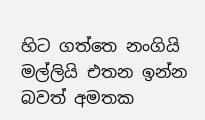හිට ගත්තෙ නංගියි මල්ලියි එතන ඉන්න බවත් අමතක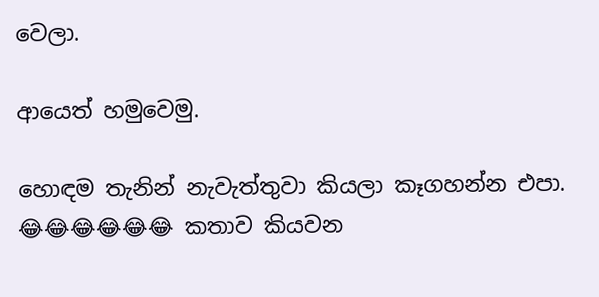වෙලා.

ආයෙත් හමුවෙමු.

හොඳම තැනින් නැවැත්තුවා කියලා කෑගහන්න එපා. 😂😂😂😂😂😂 කතාව කියවන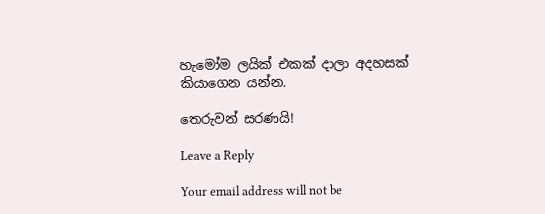හැමෝම ලයික් එකක් දාලා අදහසක් කියාගෙන යන්න.

තෙරුවන් සරණයි!

Leave a Reply

Your email address will not be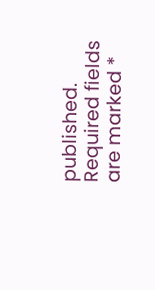published. Required fields are marked *